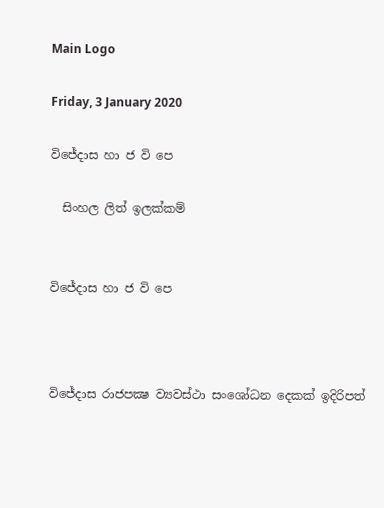Main Logo

Friday, 3 January 2020

විජේදාස හා ජ වි පෙ

  සිංහල ලිත් ඉලක්කම්


විජේදාස හා ජ වි පෙ



විජේදාස රාජපක්‍ෂ ව්‍යවස්ථා සංශෝධන දෙකක් ඉදිරිපත්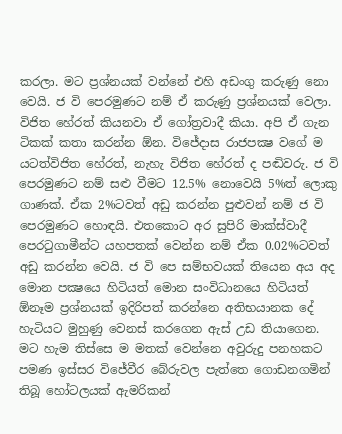කරලා. මට ප්‍රශ්නයක් වන්නේ එහි අඩංගු කරුණු නො වෙයි. ජ වි පෙරමුණට නම් ඒ කරුණු ප්‍රශ්නයක් වෙලා. විජිත හේරත් කියනවා ඒ ගෝත්‍රවාදී කියා. අපි ඒ ගැන ටිකක් කතා කරන්න ඕන. විජේදාස රාජපක්‍ෂ වගේ ම යටත්විජිත හේරත්, නැහැ විජිත හේරත් ද පඬිවරු. ජ වි පෙරමුණට නම් සළු වීමට 12.5% නොවෙයි 5%ත් ලොකු ගාණක්. ඒක 2%ටවත් අඩු කරන්න පුළුවන් නම් ජ වි පෙරමුණට හොඳයි. එතකොට අර සුපිරි මාක්ස්වාදී පෙරටුගාමීන්ට යහපතක් වෙන්න නම් ඒක 0.02%ටවත් අඩු කරන්න වෙයි. ජ වි පෙ සම්භවයක් තියෙන අය අද මොන පක්‍ෂයෙ හිටියත් මොන සංවිධානයෙ හිටියත් ඕනෑම ප්‍රශ්නයක් ඉදිරිපත් කරන්නෙ අතිභයානක දේ හැටියට මුහුණු වෙනස් කරගෙන ඇස් උඩ තියාගෙන. මට හැම තිස්සෙ ම මතක් වෙන්නෙ අවුරුදු පනහකට පමණ ඉස්සර විජේවීර බේරුවල පැත්තෙ ගොඩනගමින් තිබූ හෝටලයක් ඇමරිකන්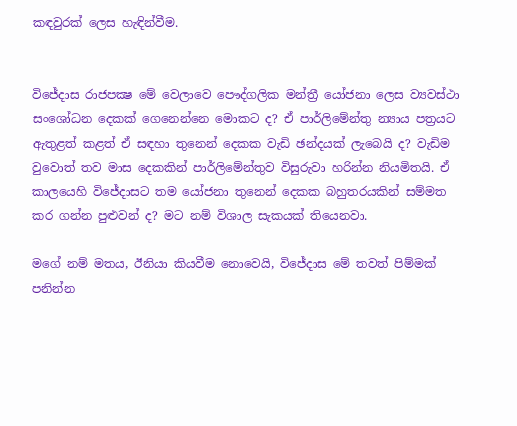කඳවුරක් ලෙස හැඳින්වීම.


විජේදාස රාජපක්‍ෂ මේ වෙලාවෙ පෞද්ගලික මන්ත්‍රී යෝජනා ලෙස ව්‍යවස්ථා සංශෝධන දෙකක් ගෙනෙන්නෙ මොකට ද? ඒ පාර්ලිමේන්තු න්‍යාය පත්‍රයට ඇතුළත් කළත් ඒ සඳහා තුනෙන් දෙකක වැඩි ඡන්දයක් ලැබෙයි ද? වැඩිම වුවොත් තව මාස දෙකකින් පාර්ලිමේන්තුව විසුරුවා හරින්න නියමිතයි. ඒ කාලයෙහි විජේදාසට තම යෝජනා තුනෙන් දෙකක බහුතරයකින් සම්මත කර ගන්න පුළුවන් ද? මට නම් විශාල සැකයක් තියෙනවා.

මගේ නම් මතය, ඊනියා කියවීම නොවෙයි, විජේදාස මේ තවත් පිම්මක් පනින්න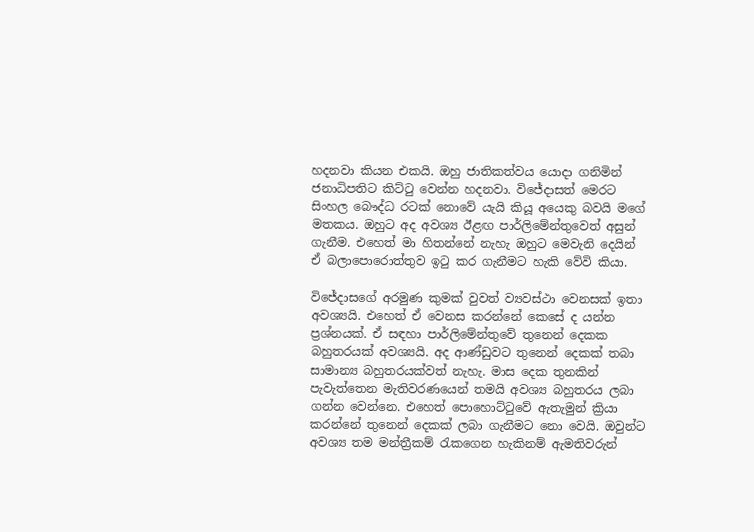හදනවා කියන එකයි. ඔහු ජාතිකත්වය යොදා ගනිමින් ජනාධිපතිට කිට්ටු වෙන්න හදනවා. විජේදාසත් මෙරට සිංහල බෞද්ධ රටක් නොවේ යැයි කියූ අයෙකු බවයි මගේ මතකය. ඔහුට අද අවශ්‍ය ඊළඟ පාර්ලිමේන්තුවෙත් අසුන් ගැනීම. එහෙත් මා හිතන්නේ නැහැ ඔහුට මෙවැනි දෙයින් ඒ බලාපොරොත්තුව ඉටු කර ගැනීමට හැකි වේවි කියා.

විජේදාසගේ අරමුණ කුමක් වුවත් ව්‍යවස්ථා වෙනසක් ඉතා අවශ්‍යයි. එහෙත් ඒ වෙනස කරන්නේ කෙසේ ද යන්න ප්‍රශ්නයක්. ඒ සඳහා පාර්ලිමේන්තුවේ තුනෙන් දෙකක බහුතරයක් අවශ්‍යයි. අද ආණ්ඩුවට තුනෙන් දෙකක් තබා සාමාන්‍ය බහුතරයක්වත් නැහැ. මාස දෙක තුනකින් පැවැත්තෙන මැතිවරණයෙන් තමයි අවශ්‍ය බහුතරය ලබා ගන්න වෙන්නෙ. එහෙත් පොහොට්ටුවේ ඇතැමුන් ක්‍රියා කරන්නේ තුනෙන් දෙකක් ලබා ගැනීමට නො වෙයි. ඔවුන්ට අවශ්‍ය තම මන්ත්‍රීකම් රැකගෙන හැකිනම් ඇමතිවරුන්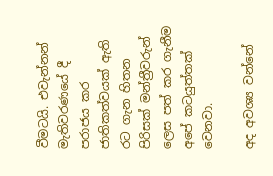වීමටයි. එවැන්නන් මැතිවරණයේ දී පරාජය කර ජාතිකත්වයක් ඇති රට ගැන හිතන පිරිසක් මන්ත්‍රීවරුන් ලෙස පත් කර ගැනීම අපේ කටයුත්තක් වෙනවා.

අද අවශ්‍ය වන්නේ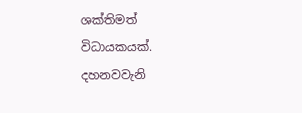ශක්තිමත් විධායකයක්. දහනවවැනි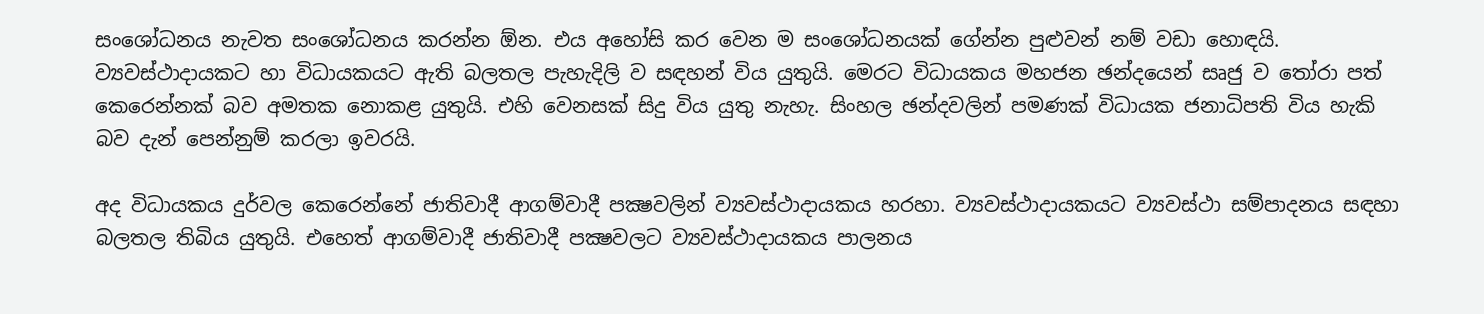සංශෝධනය නැවත සංශෝධනය කරන්න ඕන. එය අහෝසි කර වෙන ම සංශෝධනයක් ගේන්න පුළුවන් නම් වඩා හොඳයි. ව්‍යවස්ථාදායකට හා විධායකයට ඇති බලතල පැහැදිලි ව සඳහන් විය යුතුයි. මෙරට විධායකය මහජන ඡන්දයෙන් සෘජු ව තෝරා පත් කෙරෙන්නක් බව අමතක නොකළ යුතුයි. එහි වෙනසක් සිදු විය යුතු නැහැ. සිංහල ඡන්දවලින් පමණක් විධායක ජනාධිපති විය හැකි බව දැන් පෙන්නුම් කරලා ඉවරයි.

අද විධායකය දුර්වල කෙරෙන්නේ ජාතිවාදී ආගම්වාදී පක්‍ෂවලින් ව්‍යවස්ථාදායකය හරහා. ව්‍යවස්ථාදායකයට ව්‍යවස්ථා සම්පාදනය සඳහා බලතල තිබිය යුතුයි. එහෙත් ආගම්වාදී ජාතිවාදී පක්‍ෂවලට ව්‍යවස්ථාදායකය පාලනය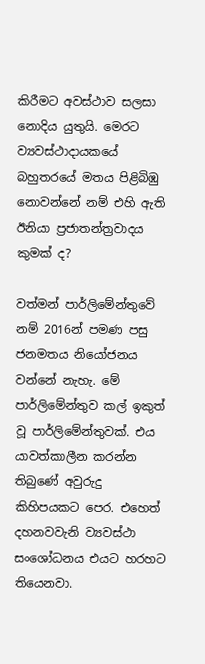කිරීමට අවස්ථාව සලසා නොදිය යුතුයි. මෙරට ව්‍යවස්ථාදායකයේ බහුතරයේ මතය පිළිබිඹු නොවන්නේ නම් එහි ඇති ඊනියා ප්‍රජාතන්ත්‍රවාදය කුමක් ද?

වත්මන් පාර්ලිමේන්තුවේ නම් 2016න් පමණ පසු ජනමතය නියෝජනය වන්නේ නැහැ. මේ පාර්ලිමේන්තුව කල් ඉකුත් වූ පාර්ලිමේන්තුවක්. එය යාවත්කාලීන කරන්න තිබුණේ අවුරුදු කිහිපයකට පෙර. එහෙත් දහනවවැනි ව්‍යවස්ථා සංශෝධනය එයට හරහට තියෙනවා.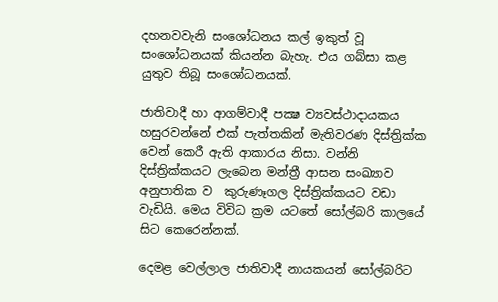දහනවවැනි සංශෝධනය කල් ඉකුත් වූ සංශෝධනයක් කියන්න බැහැ. එය ගබ්සා කළ යුතුව තිබූ සංශෝධනයක්.

ජාතිවාදී හා ආගම්වාදී පක්‍ෂ ව්‍යවස්ථාදායකය හසුරවන්නේ එක් පැත්තකින් මැතිවරණ දිස්ත්‍රික්ක වෙන් කෙරී ඇති ආකාරය නිසා. වන්නි දිස්ත්‍රික්කයට ලැබෙන මන්ත්‍රී ආසන සංඛ්‍යාව අනුපාතික ව  කුරුණෑගල දිස්ත්‍රික්කයට වඩා වැඩියි. මෙය විවිධ ක්‍රම යටතේ සෝල්බරි කාලයේ සිට කෙරෙන්නක්.

දෙමළ වෙල්ලාල ජාතිවාදී නායකයන් සෝල්බරිට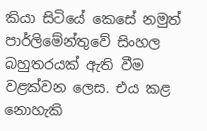කියා සිටියේ කෙසේ නමුත් පාර්ලිමේන්තුවේ සිංහල බහුතරයක් ඇති වීම වළක්වන ලෙස. එය කළ නොහැකි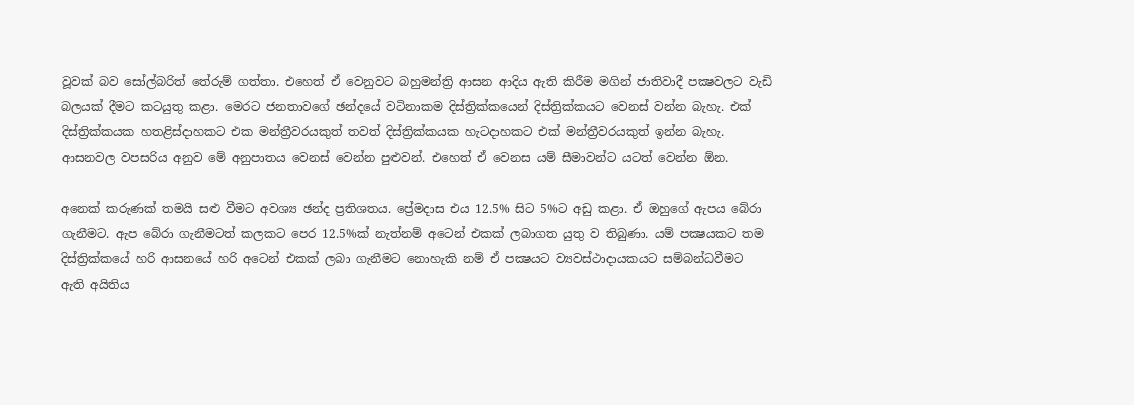වූවක් බව සෝල්බරිත් තේරුම් ගත්තා. එහෙත් ඒ වෙනුවට බහුමන්ත්‍රි ආසන ආදිය ඇති කිරීම මගින් ජාතිවාදී පක්‍ෂවලට වැඩි බලයක් දීමට කටයුතු කළා. මෙරට ජනතාවගේ ඡන්දයේ වටිනාකම දිස්ත්‍රික්කයෙන් දිස්ත්‍රික්කයට වෙනස් වන්න බැහැ. එක් දිස්ත්‍රික්කයක හතළිස්දාහකට එක මන්ත්‍රීවරයකුත් තවත් දිස්ත්‍රික්කයක හැටදාහකට එක් මන්ත්‍රීවරයකුත් ඉන්න බැහැ. ආසනවල වපසරිය අනුව මේ අනුපාතය වෙනස් වෙන්න පුළුවන්. එහෙත් ඒ වෙනස යම් සීමාවන්ට යටත් වෙන්න ඕන.

අනෙක් කරුණක් තමයි සළු වීමට අවශ්‍ය ඡන්ද ප්‍රතිශතය. ප්‍රේමදාස එය 12.5% සිට 5%ට අඩු කළා. ඒ ඔහුගේ ඇපය බේරා ගැනීමට. ඇප බේරා ගැනීමටත් කලකට පෙර 12.5%ක් නැත්නම් අටෙන් එකක් ලබාගත යුතු ව තිබුණා. යම් පක්‍ෂයකට තම දිස්ත්‍රික්කයේ හරි ආසනයේ හරි අටෙන් එකක් ලබා ගැනීමට නොහැකි නම් ඒ පක්‍ෂයට ව්‍යවස්ථාදායකයට සම්බන්ධවීමට ඇති අයිතිය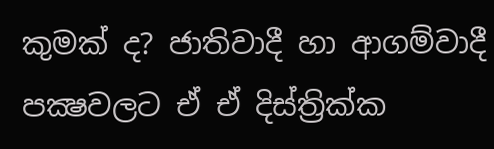කුමක් ද? ජාතිවාදී හා ආගම්වාදී පක්‍ෂවලට ඒ ඒ දිස්ත්‍රික්ක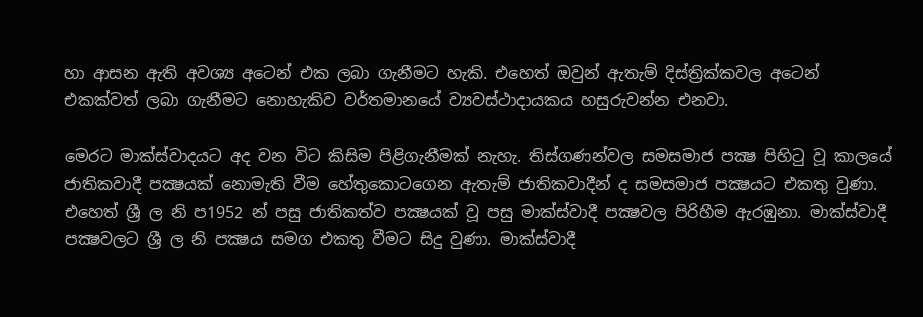හා ආසන ඇති අවශ්‍ය අටෙන් එක ලබා ගැනීමට හැකි. එහෙත් ඔවුන් ඇතැම් දිස්ත්‍රික්කවල අටෙන් එකක්වත් ලබා ගැනීමට නොහැකිව වර්තමානයේ ව්‍යවස්ථාදායකය හසුරුවන්න එනවා.

මෙරට මාක්ස්වාදයට අද වන විට කිසිම පිළිගැනීමක් නැහැ. තිස්ගණන්වල සමසමාජ පක්‍ෂ පිහිටු වූ කාලයේ ජාතිකවාදී පක්‍ෂයක් නොමැති වීම හේතුකොටගෙන ඇතැම් ජාතිකවාදීන් ද සමසමාජ පක්‍ෂයට එකතු වුණා. එහෙත් ශ්‍රී ල නි ප1952 න් පසු ජාතිකත්ව පක්‍ෂයක් වූ පසු මාක්ස්වාදී පක්‍ෂවල පිරිහීම ඇරඹුනා. මාක්ස්වාදී පක්‍ෂවලට ශ්‍රී ල නි පක්‍ෂය සමග එකතු වීමට සිදු වුණා. මාක්ස්වාදී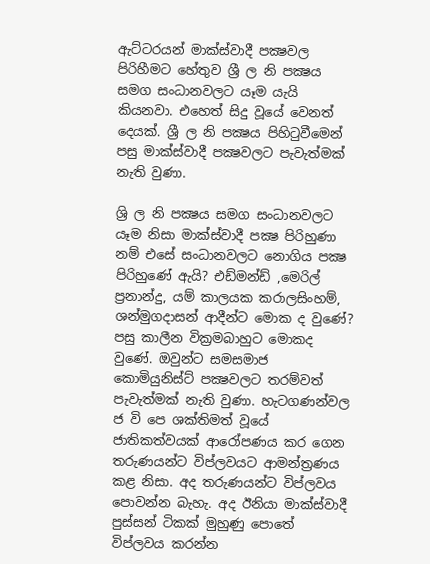ඇට්ටරයන් මාක්ස්වාදී පක්‍ෂවල පිරිහීමට හේතුව ශ්‍රී ල නි පක්‍ෂය සමග සංධානවලට යෑම යැයි කියනවා. එහෙත් සිදු වූයේ වෙනත් දෙයක්. ශ්‍රී ල නි පක්‍ෂය පිහිටුවීමෙන් පසු මාක්ස්වාදී පක්‍ෂවලට පැවැත්මක් නැති වුණා.

ශ්‍රි ල නි පක්‍ෂය සමග සංධානවලට යෑම නිසා මාක්ස්වාදී පක්‍ෂ පිරිහුණා නම් එසේ සංධානවලට නොගිය පක්‍ෂ පිරිහුණේ ඇයි? එඩ්මන්ඩ් ,මෙරිල් ප්‍රනාන්දු, යම් කාලයක කරාලසිංහම්, ශන්මුගදාසන් ආදීන්ට මොක ද වුණේ? පසු කාලීන වික්‍රමබාහුට මොකද වුණේ. ඔවුන්ට සමසමාජ කොමියුනිස්ට් පක්‍ෂවලට තරම්වත් පැවැත්මක් නැති වුණා. හැටගණන්වල ජ වි පෙ ශක්තිමත් වූයේ ජාතිකත්වයක් ආරෝපණය කර ගෙන තරුණයන්ට විප්ලවයට ආමන්ත්‍රණය කළ නිසා. අද තරුණයන්ට විප්ලවය පොවන්න බැහැ. අද ඊනියා මාක්ස්වාදී පුස්සන් ටිකක් මුහුණු පොතේ විප්ලවය කරන්න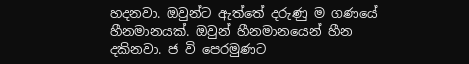හදනවා. ඔවුන්ට ඇත්තේ දරුණු ම ගණයේ හීනමානයක්. ඔවුන් හීනමානයෙන් හීන දකිනවා. ජ වි පෙරමුණට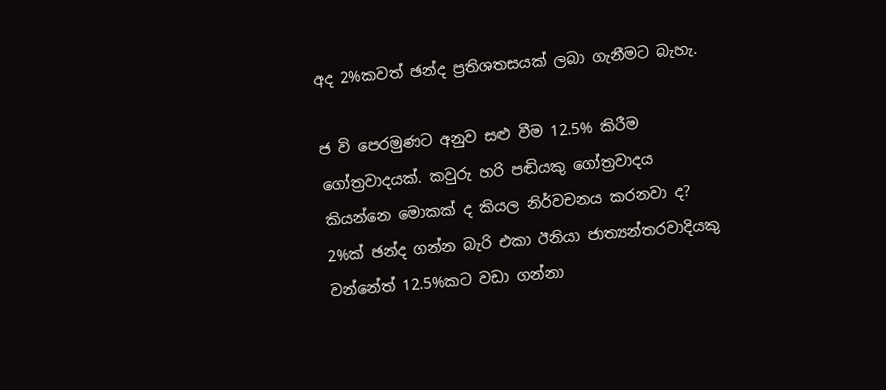අද 2%කවත් ඡන්ද ප්‍රතිශතසයක් ලබා ගැනීමට බැහැ.

ජ වි පෙරමුණට අනුව සළු වීම 12.5% කිරීම ගෝත්‍රවාදයක්. කවුරු හරි පඬියකු ගෝත්‍රවාදය කියන්නෙ මොකක් ද කියල නිර්වචනය කරනවා ද? 2%ක් ඡන්ද ගන්න බැරි එකා ඊනියා ජාත්‍යන්තරවාදියකු වන්නේත් 12.5%කට වඩා ගන්නා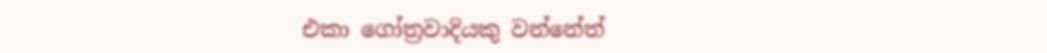එකා ගෝත්‍රවාදියකු වන්නේත්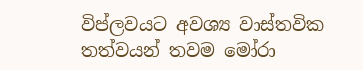විප්ලවයට අවශ්‍ය වාස්තවික තත්වයන් තවම මෝරා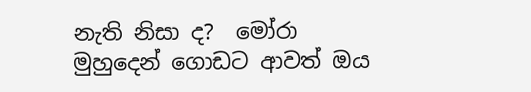නැති නිසා ද?  මෝරා  මුහුදෙන් ගොඩට ආවත් ඔය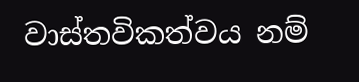වාස්තවිකත්වය නම්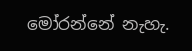මෝරන්නේ නැහැ.